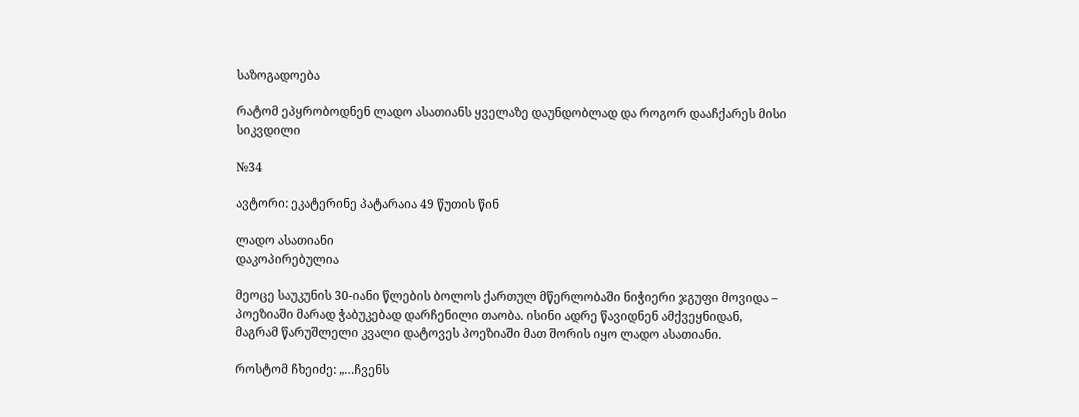საზოგადოება

რატომ ეპყრობოდნენ ლადო ასათიანს ყველაზე დაუნდობლად და როგორ დააჩქარეს მისი სიკვდილი

№34

ავტორი: ეკატერინე პატარაია 49 წუთის წინ

ლადო ასათიანი
დაკოპირებულია

მეოცე საუკუნის 30-იანი წლების ბოლოს ქართულ მწერლობაში ნიჭიერი ჯგუფი მოვიდა – პოეზიაში მარად ჭაბუკებად დარჩენილი თაობა. ისინი ადრე წავიდნენ ამქვეყნიდან, მაგრამ წარუშლელი კვალი დატოვეს პოეზიაში მათ შორის იყო ლადო ასათიანი.

როსტომ ჩხეიძე: „…ჩვენს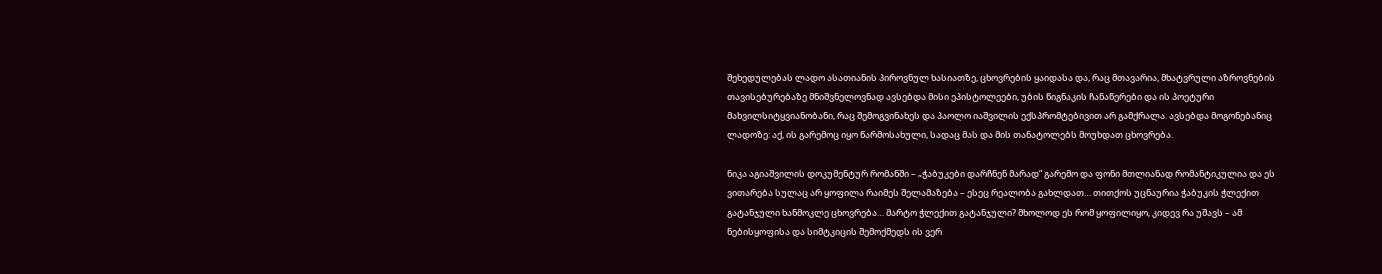შეხედულებას ლადო ასათიანის პიროვნულ ხასიათზე, ცხოვრების ყაიდასა და, რაც მთავარია, მხატვრული აზროვნების თავისებურებაზე მნიშვნელოვნად ავსებდა მისი ეპისტოლეები, უბის წიგნაკის ჩანაწერები და ის პოეტური მახვილსიტყვიანობანი, რაც შემოგვინახეს და პაოლო იაშვილის ექსპრომტებივით არ გამქრალა. ავსებდა მოგონებანიც ლადოზე: აქ, ის გარემოც იყო წარმოსახული, სადაც მას და მის თანატოლებს მოუხდათ ცხოვრება.

ნიკა აგიაშვილის დოკუმენტურ რომანში – „ჭაბუკები დარჩნენ მარად” გარემო და ფონი მთლიანად რომანტიკულია და ეს ვითარება სულაც არ ყოფილა რაიმეს შელამაზება – ესეც რეალობა გახლდათ… თითქოს უცნაურია ჭაბუკის ჭლექით გატანჯული ხანმოკლე ცხოვრება… მარტო ჭლექით გატანჯული? მხოლოდ ეს რომ ყოფილიყო, კიდევ რა უშავს – ამ ნებისყოფისა და სიმტკიცის შემოქმედს ის ვერ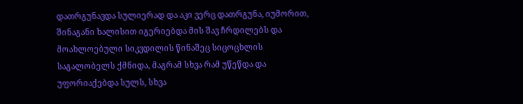დათრგუნავდა სულიერად და აკი ვერც დათრგუნა, იუმორით, შინაგანი ხალისით იგერიებდა მის შავ ჩრდილებს და მოახლოებული სიკვდილის წინაშეც სიცოცხლის საგალობელს ქმნიდა, მაგრამ სხვა რამ უწეწდა და უფორიაქებდა სულს, სხვა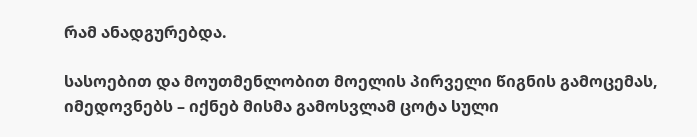რამ ანადგურებდა.

სასოებით და მოუთმენლობით მოელის პირველი წიგნის გამოცემას, იმედოვნებს – იქნებ მისმა გამოსვლამ ცოტა სული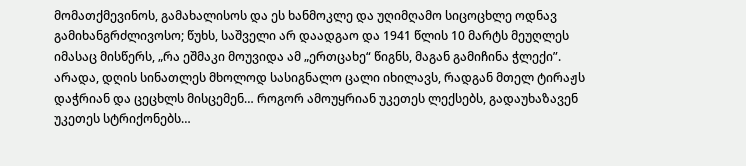მომათქმევინოს, გამახალისოს და ეს ხანმოკლე და უღიმღამო სიცოცხლე ოდნავ გამიხანგრძლივოსო; წუხს, საშველი არ დაადგაო და 1941 წლის 10 მარტს მეუღლეს იმასაც მისწერს, „რა ეშმაკი მოუვიდა ამ „ერთცახე“ წიგნს, მაგან გამიჩინა ჭლექი”. არადა, დღის სინათლეს მხოლოდ სასიგნალო ცალი იხილავს, რადგან მთელ ტირაჟს დაჭრიან და ცეცხლს მისცემენ… როგორ ამოუყრიან უკეთეს ლექსებს, გადაუხაზავენ უკეთეს სტრიქონებს…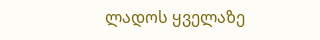ლადოს ყველაზე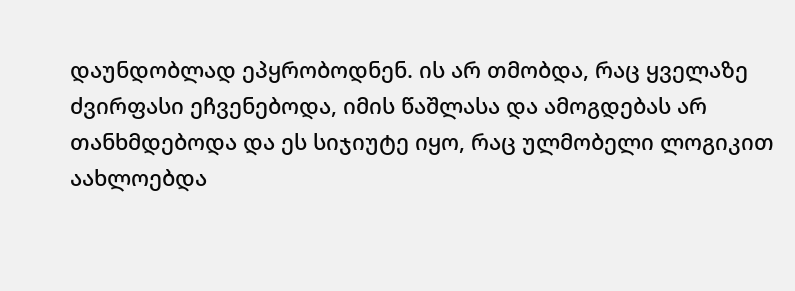დაუნდობლად ეპყრობოდნენ. ის არ თმობდა, რაც ყველაზე ძვირფასი ეჩვენებოდა, იმის წაშლასა და ამოგდებას არ თანხმდებოდა და ეს სიჯიუტე იყო, რაც ულმობელი ლოგიკით აახლოებდა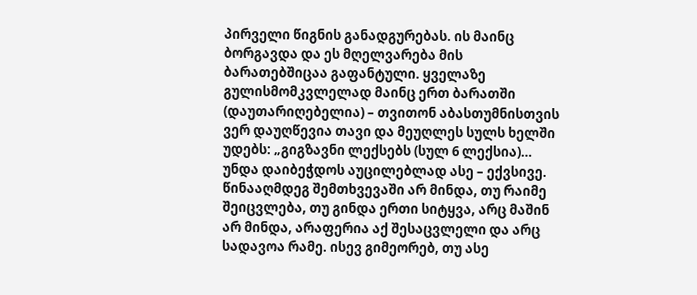პირველი წიგნის განადგურებას. ის მაინც ბორგავდა და ეს მღელვარება მის ბარათებშიცაა გაფანტული. ყველაზე გულისმომკვლელად მაინც ერთ ბარათში (დაუთარიღებელია) – თვითონ აბასთუმნისთვის ვერ დაუღწევია თავი და მეუღლეს სულს ხელში უდებს: „გიგზავნი ლექსებს (სულ 6 ლექსია)… უნდა დაიბეჭდოს აუცილებლად ასე – ექვსივე. წინააღმდეგ შემთხვევაში არ მინდა, თუ რაიმე შეიცვლება, თუ გინდა ერთი სიტყვა, არც მაშინ არ მინდა, არაფერია აქ შესაცვლელი და არც სადავოა რამე. ისევ გიმეორებ, თუ ასე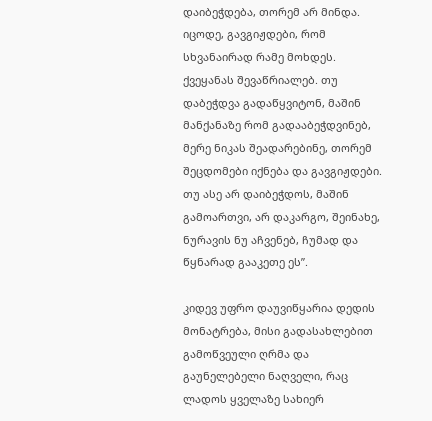დაიბეჭდება, თორემ არ მინდა. იცოდე, გავგიჟდები, რომ სხვანაირად რამე მოხდეს. ქვეყანას შევაწრიალებ. თუ დაბეჭდვა გადაწყვიტონ, მაშინ მანქანაზე რომ გადააბეჭდვინებ, მერე ნიკას შეადარებინე, თორემ შეცდომები იქნება და გავგიჟდები. თუ ასე არ დაიბეჭდოს, მაშინ გამოართვი, არ დაკარგო, შეინახე, ნურავის ნუ აჩვენებ, ჩუმად და წყნარად გააკეთე ეს”.

კიდევ უფრო დაუვიწყარია დედის მონატრება, მისი გადასახლებით გამოწვეული ღრმა და გაუნელებელი ნაღველი, რაც ლადოს ყველაზე სახიერ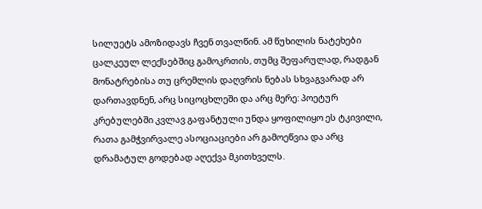სილუეტს ამოზიდავს ჩვენ თვალწინ. ამ წუხილის ნატეხები ცალკეულ ლექსებშიც გამოკრთის, თუმც შეფარულად, რადგან მონატრებისა თუ ცრემლის დაღვრის ნებას სხვაგვარად არ დართავდნენ, არც სიცოცხლეში და არც მერე: პოეტურ კრებულებში კვლავ გაფანტული უნდა ყოფილიყო ეს ტკივილი, რათა გამჭვირვალე ასოციაციები არ გამოეწვია და არც დრამატულ გოდებად აღექვა მკითხველს.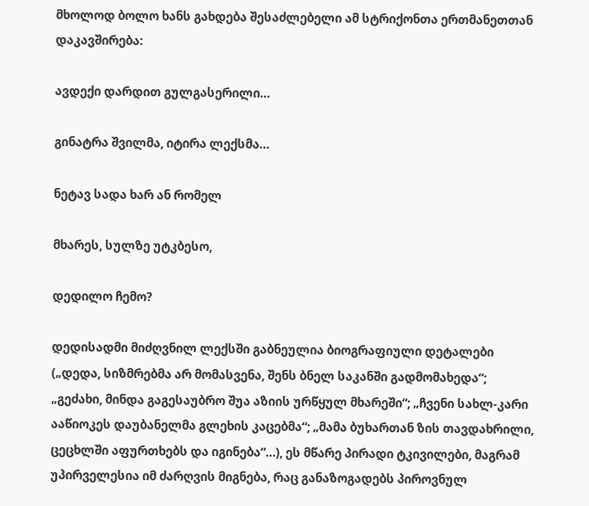მხოლოდ ბოლო ხანს გახდება შესაძლებელი ამ სტრიქონთა ერთმანეთთან დაკავშირება:

ავდექი დარდით გულგასერილი…

გინატრა შვილმა, იტირა ლექსმა…

ნეტავ სადა ხარ ან რომელ

მხარეს, სულზე უტკბესო,

დედილო ჩემო?

დედისადმი მიძღვნილ ლექსში გაბნეულია ბიოგრაფიული დეტალები („დედა, სიზმრებმა არ მომასვენა, შენს ბნელ საკანში გადმომახედა“; „გეძახი, მინდა გაგესაუბრო შუა აზიის ურწყულ მხარეში“; „ჩვენი სახლ-კარი ააწიოკეს დაუბანელმა გლეხის კაცებმა“; „მამა ბუხართან ზის თავდახრილი, ცეცხლში აფურთხებს და იგინება“…), ეს მწარე პირადი ტკივილები, მაგრამ უპირველესია იმ ძარღვის მიგნება, რაც განაზოგადებს პიროვნულ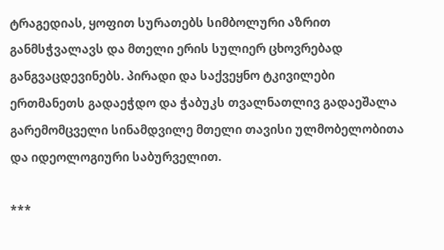ტრაგედიას, ყოფით სურათებს სიმბოლური აზრით განმსჭვალავს და მთელი ერის სულიერ ცხოვრებად განგვაცდევინებს. პირადი და საქვეყნო ტკივილები ერთმანეთს გადაეჭდო და ჭაბუკს თვალნათლივ გადაეშალა გარემომცველი სინამდვილე მთელი თავისი ულმობელობითა და იდეოლოგიური საბურველით.

***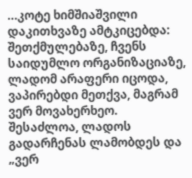…კოტე ხიმშიაშვილი დაკითხვაზე ამტკიცებდა: შეთქმულებაზე, ჩვენს საიდუმლო ორგანიზაციაზე, ლადომ არაფერი იცოდა, ვაპირებდი მეთქვა, მაგრამ ვერ მოვახერხეო. შესაძლოა, ლადოს გადარჩენას ლამობდეს და „ვერ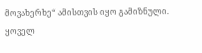მოვახერხე“ ამისთვის იყო გამიზნული. ყოველ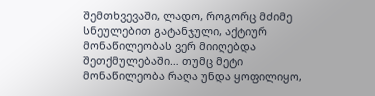შემთხვევაში, ლადო, როგორც მძიმე სნეულებით გატანჯული, აქტიურ მონაწილეობას ვერ მიიღებდა შეთქმულებაში… თუმც მეტი მონაწილეობა რაღა უნდა ყოფილიყო,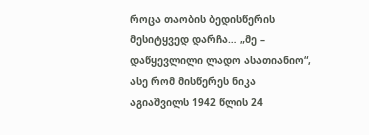როცა თაობის ბედისწერის მესიტყვედ დარჩა… „მე – დაწყევლილი ლადო ასათიანიო“, ასე რომ მისწერეს ნიკა აგიაშვილს 1942 წლის 24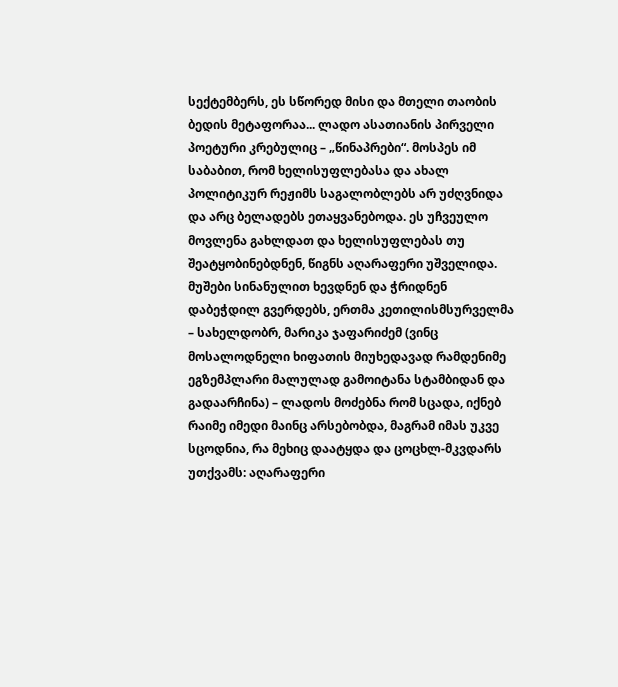სექტემბერს, ეს სწორედ მისი და მთელი თაობის ბედის მეტაფორაა... ლადო ასათიანის პირველი პოეტური კრებულიც – „წინაპრები“. მოსპეს იმ საბაბით, რომ ხელისუფლებასა და ახალ პოლიტიკურ რეჟიმს საგალობლებს არ უძღვნიდა და არც ბელადებს ეთაყვანებოდა. ეს უჩვეულო მოვლენა გახლდათ და ხელისუფლებას თუ შეატყობინებდნენ, წიგნს აღარაფერი უშველიდა. მუშები სინანულით ხევდნენ და ჭრიდნენ დაბეჭდილ გვერდებს, ერთმა კეთილისმსურველმა – სახელდობრ, მარიკა ჯაფარიძემ (ვინც მოსალოდნელი ხიფათის მიუხედავად რამდენიმე ეგზემპლარი მალულად გამოიტანა სტამბიდან და გადაარჩინა) – ლადოს მოძებნა რომ სცადა, იქნებ რაიმე იმედი მაინც არსებობდა, მაგრამ იმას უკვე სცოდნია, რა მეხიც დაატყდა და ცოცხლ-მკვდარს უთქვამს: აღარაფერი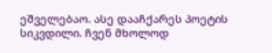ეშველებაო. ასე დააჩქარეს პოეტის სიკვდილი. ჩვენ მხოლოდ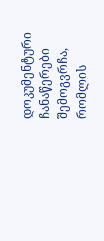დოკუმენტური ჩანაწერები შემოგვრჩა, რომლის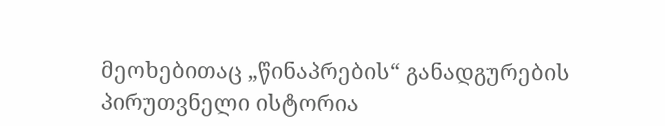მეოხებითაც „წინაპრების“ განადგურების პირუთვნელი ისტორია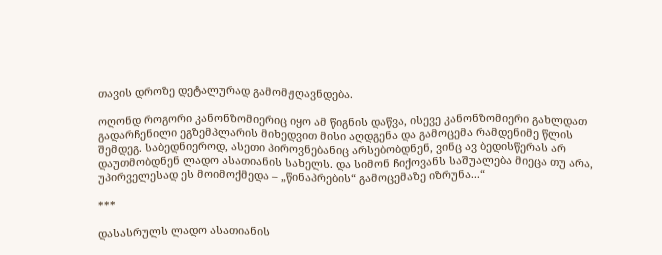თავის დროზე დეტალურად გამომჟღავნდება.

ოღონდ როგორი კანონზომიერიც იყო ამ წიგნის დაწვა, ისევე კანონზომიერი გახლდათ გადარჩენილი ეგზემპლარის მიხედვით მისი აღდგენა და გამოცემა რამდენიმე წლის შემდეგ. საბედნიეროდ, ასეთი პიროვნებანიც არსებობდნენ, ვინც ავ ბედისწერას არ დაუთმობდნენ ლადო ასათიანის სახელს. და სიმონ ჩიქოვანს საშუალება მიეცა თუ არა, უპირველესად ეს მოიმოქმედა – „წინაპრების“ გამოცემაზე იზრუნა...“

***

დასასრულს ლადო ასათიანის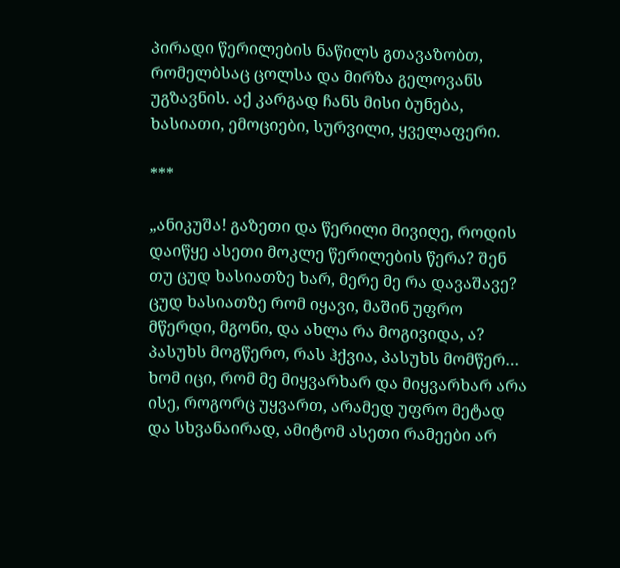პირადი წერილების ნაწილს გთავაზობთ, რომელბსაც ცოლსა და მირზა გელოვანს უგზავნის. აქ კარგად ჩანს მისი ბუნება, ხასიათი, ემოციები, სურვილი, ყველაფერი.

***

„ანიკუშა! გაზეთი და წერილი მივიღე, როდის დაიწყე ასეთი მოკლე წერილების წერა? შენ თუ ცუდ ხასიათზე ხარ, მერე მე რა დავაშავე? ცუდ ხასიათზე რომ იყავი, მაშინ უფრო მწერდი, მგონი, და ახლა რა მოგივიდა, ა? პასუხს მოგწერო, რას ჰქვია, პასუხს მომწერ… ხომ იცი, რომ მე მიყვარხარ და მიყვარხარ არა ისე, როგორც უყვართ, არამედ უფრო მეტად და სხვანაირად, ამიტომ ასეთი რამეები არ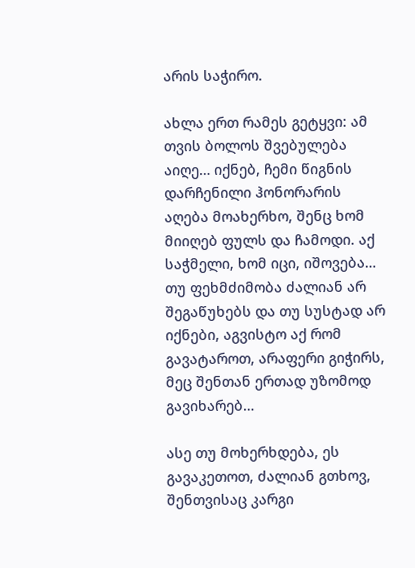არის საჭირო.

ახლა ერთ რამეს გეტყვი: ამ თვის ბოლოს შვებულება აიღე… იქნებ, ჩემი წიგნის დარჩენილი ჰონორარის აღება მოახერხო, შენც ხომ მიიღებ ფულს და ჩამოდი. აქ საჭმელი, ხომ იცი, იშოვება… თუ ფეხმძიმობა ძალიან არ შეგაწუხებს და თუ სუსტად არ იქნები, აგვისტო აქ რომ გავატაროთ, არაფერი გიჭირს, მეც შენთან ერთად უზომოდ გავიხარებ…

ასე თუ მოხერხდება, ეს გავაკეთოთ, ძალიან გთხოვ, შენთვისაც კარგი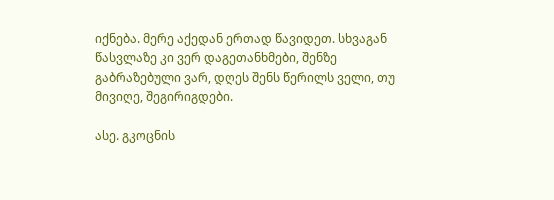იქნება. მერე აქედან ერთად წავიდეთ. სხვაგან წასვლაზე კი ვერ დაგეთანხმები, შენზე გაბრაზებული ვარ, დღეს შენს წერილს ველი, თუ მივიღე, შეგირიგდები.

ასე. გკოცნის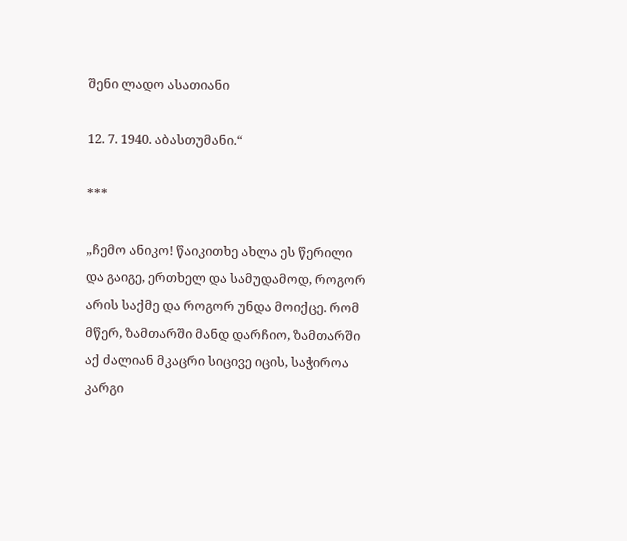შენი ლადო ასათიანი

12. 7. 1940. აბასთუმანი.“

***

„ჩემო ანიკო! წაიკითხე ახლა ეს წერილი და გაიგე, ერთხელ და სამუდამოდ, როგორ არის საქმე და როგორ უნდა მოიქცე. რომ მწერ, ზამთარში მანდ დარჩიო, ზამთარში აქ ძალიან მკაცრი სიცივე იცის, საჭიროა კარგი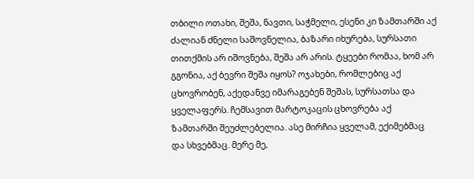თბილი ოთახი, შეშა, ნავთი, საჭმელი, ესენი კი ზამთარში აქ ძალიან ძნელი საშოვნელია, ბაზარი იხურება, სურსათი თითქმის არ იშოვნება, შეშა არ არის. ტყეები რომაა, ხომ არ გგონია, აქ ბევრი შეშა იყოს? ოჯახები, რომლებიც აქ ცხოვრობენ, აქედანვე იმარაგებენ შეშას, სურსათსა და ყველაფერს. ჩემსავით მარტოკაცის ცხოვრება აქ ზამთარში შეუძლებელია. ასე მირჩია ყველამ, ექიმებმაც და სხვებმაც. მერე მე,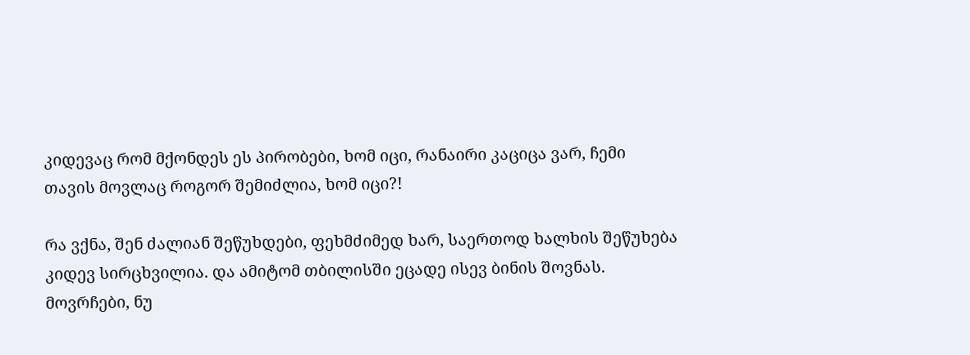კიდევაც რომ მქონდეს ეს პირობები, ხომ იცი, რანაირი კაციცა ვარ, ჩემი თავის მოვლაც როგორ შემიძლია, ხომ იცი?!

რა ვქნა, შენ ძალიან შეწუხდები, ფეხმძიმედ ხარ, საერთოდ ხალხის შეწუხება კიდევ სირცხვილია. და ამიტომ თბილისში ეცადე ისევ ბინის შოვნას. მოვრჩები, ნუ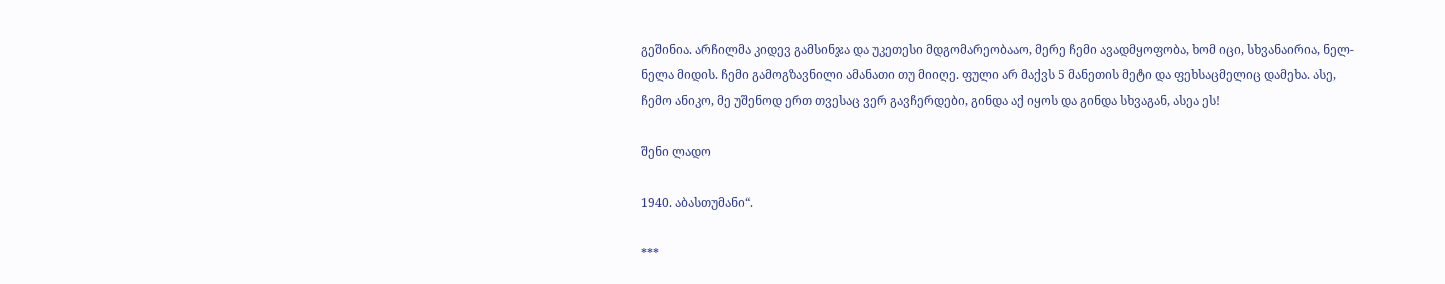გეშინია. არჩილმა კიდევ გამსინჯა და უკეთესი მდგომარეობააო, მერე ჩემი ავადმყოფობა, ხომ იცი, სხვანაირია, ნელ-ნელა მიდის. ჩემი გამოგზავნილი ამანათი თუ მიიღე. ფული არ მაქვს 5 მანეთის მეტი და ფეხსაცმელიც დამეხა. ასე, ჩემო ანიკო, მე უშენოდ ერთ თვესაც ვერ გავჩერდები, გინდა აქ იყოს და გინდა სხვაგან, ასეა ეს!

შენი ლადო

1940. აბასთუმანი“.

***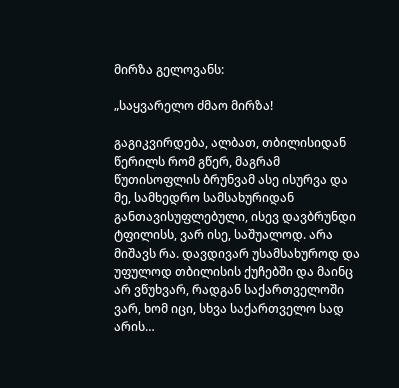მირზა გელოვანს:

„საყვარელო ძმაო მირზა!

გაგიკვირდება, ალბათ, თბილისიდან წერილს რომ გწერ, მაგრამ წუთისოფლის ბრუნვამ ასე ისურვა და მე, სამხედრო სამსახურიდან განთავისუფლებული, ისევ დავბრუნდი ტფილისს, ვარ ისე, საშუალოდ. არა მიშავს რა. დავდივარ უსამსახუროდ და უფულოდ თბილისის ქუჩებში და მაინც არ ვწუხვარ, რადგან საქართველოში ვარ, ხომ იცი, სხვა საქართველო სად არის…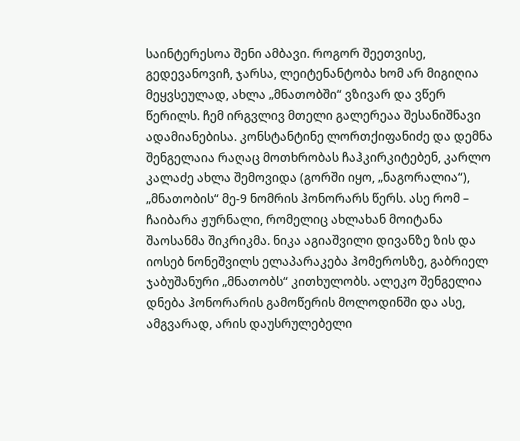საინტერესოა შენი ამბავი. როგორ შეეთვისე, გედევანოვიჩ, ჯარსა, ლეიტენანტობა ხომ არ მიგიღია მეყვსეულად, ახლა „მნათობში“ ვზივარ და ვწერ წერილს. ჩემ ირგვლივ მთელი გალერეაა შესანიშნავი ადამიანებისა. კონსტანტინე ლორთქიფანიძე და დემნა შენგელაია რაღაც მოთხრობას ჩაჰკირკიტებენ, კარლო კალაძე ახლა შემოვიდა (გორში იყო, „ნაგორალია“), „მნათობის“ მე-9 ნომრის ჰონორარს წერს. ასე რომ – ჩაიბარა ჟურნალი, რომელიც ახლახან მოიტანა შაოსანმა შიკრიკმა. ნიკა აგიაშვილი დივანზე ზის და იოსებ ნონეშვილს ელაპარაკება ჰომეროსზე, გაბრიელ ჯაბუშანური „მნათობს“ კითხულობს. ალეკო შენგელია დნება ჰონორარის გამოწერის მოლოდინში და ასე, ამგვარად, არის დაუსრულებელი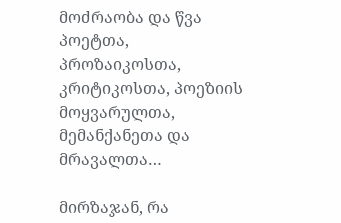მოძრაობა და წვა პოეტთა, პროზაიკოსთა, კრიტიკოსთა, პოეზიის მოყვარულთა, მემანქანეთა და მრავალთა…

მირზაჯან, რა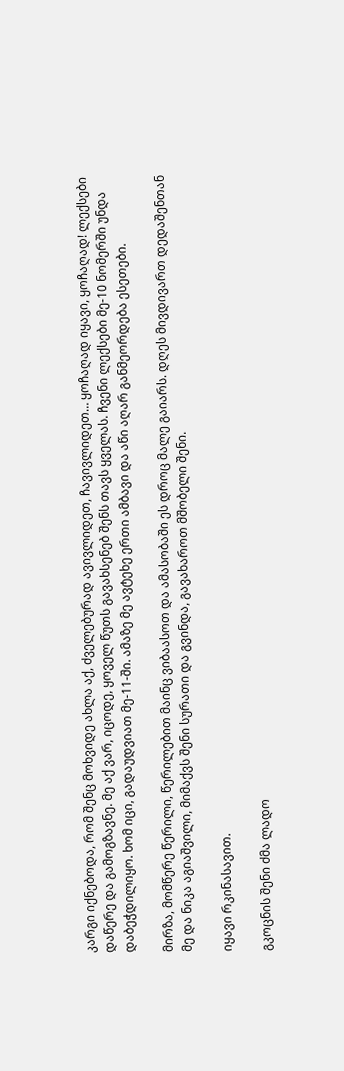კარგი იქნებოდა, რომ შენც მოხვიდე ახლა აქ, ძველებურად ავივლიდეთ, ჩავივლიდეთ… ყოჩაღად იყავი, ყოჩაღად! ლექსები დაწერე და გამოგზავნე. მე აქ ვარ, იცოდე, ყოველ წუთს გავახსენებ შენს თავს ყველას. ჩვენი ლექსები მე-10 ნომერში უნდა დაბეჭდილიყო. ხომ იცი, გადაუდვიათ მე-11-ში. ამაზე მე ავტეხე ერთი ამბავი და აწი აღარ განმეორდება ესეთები.

მირზა, მომწერე წერილი, წერილებით მაინც ვიბაასოთ და ამასობაში ეს დროც მალე გაიარს. დღეს მივდივართ დედაშენთან მე და ნიკა აგიაშვილი, მიმაქვს შენი სურათი და გვინდა, გავახაროთ მშობელი შენი.

იყავი რკინასავით.

გკოცნის შენი ძმა ლადო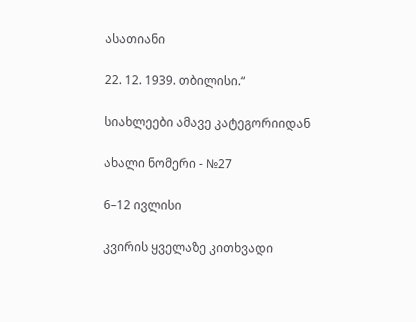ასათიანი

22. 12. 1939. თბილისი.“

სიახლეები ამავე კატეგორიიდან

ახალი ნომერი - №27

6–12 ივლისი

კვირის ყველაზე კითხვადი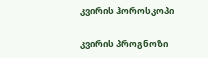კვირის ჰოროსკოპი

კვირის პროგნოზი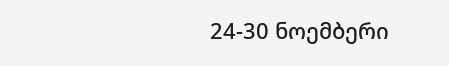24-30 ნოემბერი